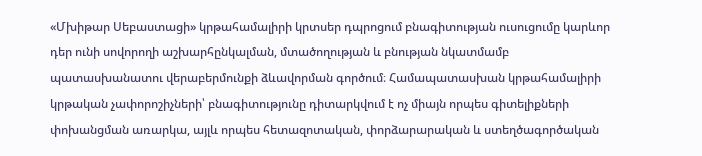«Մխիթար Սեբաստացի» կրթահամալիրի կրտսեր դպրոցում բնագիտության ուսուցումը կարևոր դեր ունի սովորողի աշխարհընկալման, մտածողության և բնության նկատմամբ պատասխանատու վերաբերմունքի ձևավորման գործում։ Համապատասխան կրթահամալիրի կրթական չափորոշիչների՝ բնագիտությունը դիտարկվում է ոչ միայն որպես գիտելիքների փոխանցման առարկա, այլև որպես հետազոտական, փորձարարական և ստեղծագործական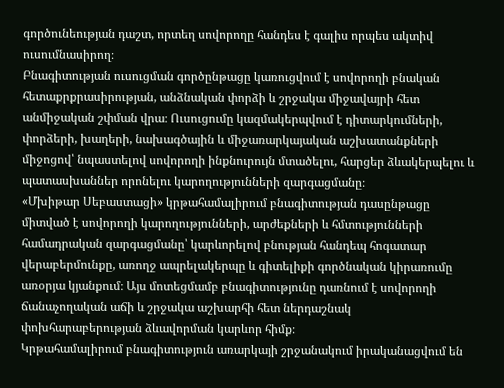գործունեության դաշտ, որտեղ սովորողը հանդես է գալիս որպես ակտիվ ուսումնասիրող։
Բնագիտության ուսուցման գործընթացը կառուցվում է սովորողի բնական հետաքրքրասիրության, անձնական փորձի և շրջակա միջավայրի հետ անմիջական շփման վրա։ Ուսուցումը կազմակերպվում է դիտարկումների, փորձերի, խաղերի, նախագծային և միջառարկայական աշխատանքների միջոցով՝ նպաստելով սովորողի ինքնուրույն մտածելու, հարցեր ձևակերպելու և պատասխաններ որոնելու կարողությունների զարգացմանը։
«Մխիթար Սեբաստացի» կրթահամալիրում բնագիտության դասընթացը միտված է սովորողի կարողությունների, արժեքների և հմտությունների համադրական զարգացմանը՝ կարևորելով բնության հանդեպ հոգատար վերաբերմունքը, առողջ ապրելակերպը և գիտելիքի գործնական կիրառումը առօրյա կյանքում։ Այս մոտեցմամբ բնագիտությունը դառնում է սովորողի ճանաչողական աճի և շրջակա աշխարհի հետ ներդաշնակ փոխհարաբերության ձևավորման կարևոր հիմք։
Կրթահամալիրում բնագիտություն առարկայի շրջանակում իրականացվում են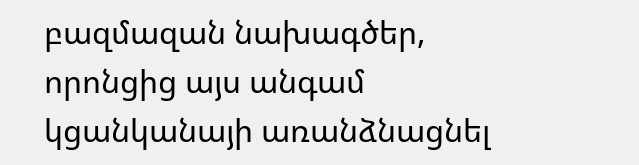բազմազան նախագծեր, որոնցից այս անգամ կցանկանայի առանձնացնել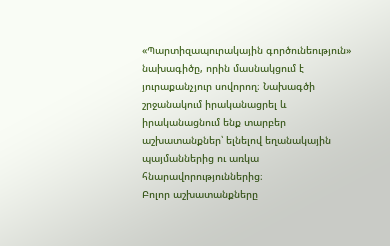«Պարտիզապուրակային գործունեություն» նախագիծը, որին մասնակցում է յուրաքանչյուր սովորող։ Նախագծի շրջանակում իրականացրել և իրականացնում ենք տարբեր աշխատանքներ՝ ելնելով եղանակային պայմաններից ու առկա հնարավորություններից։
Բոլոր աշխատանքները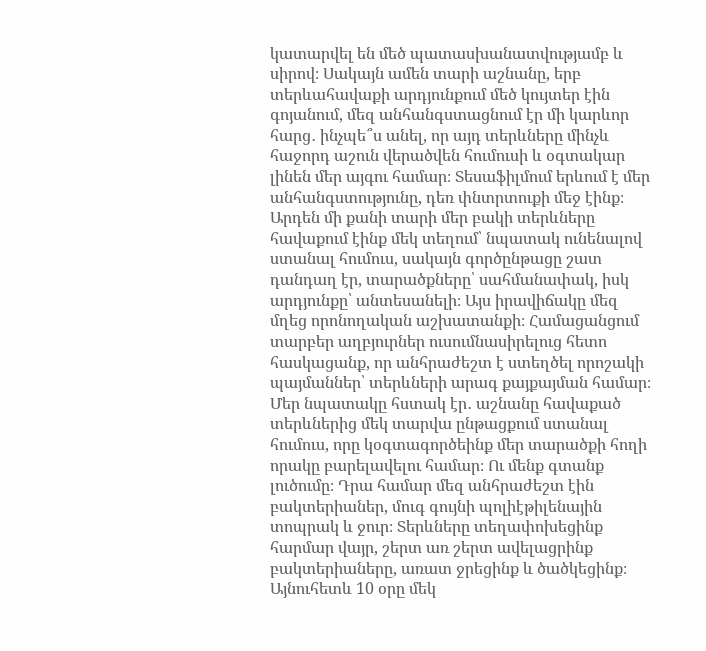կատարվել են մեծ պատասխանատվությամբ և սիրով։ Սակայն ամեն տարի աշնանը, երբ տերևահավաքի արդյունքում մեծ կույտեր էին գոյանում, մեզ անհանգստացնում էր մի կարևոր հարց․ ինչպե՞ս անել, որ այդ տերևները մինչև հաջորդ աշուն վերածվեն հումուսի և օգտակար լինեն մեր այգու համար։ Տեսաֆիլմում երևում է մեր անհանգստությունը, դեռ փնտրտուքի մեջ էինք։
Արդեն մի քանի տարի մեր բակի տերևները հավաքում էինք մեկ տեղում՝ նպատակ ունենալով ստանալ հումուս, սակայն գործընթացը շատ դանդաղ էր, տարածքները՝ սահմանափակ, իսկ արդյունքը՝ անտեսանելի։ Այս իրավիճակը մեզ մղեց որոնողական աշխատանքի։ Համացանցում տարբեր աղբյուրներ ուսումնասիրելուց հետո հասկացանք, որ անհրաժեշտ է ստեղծել որոշակի պայմաններ՝ տերևների արագ քայքայման համար։
Մեր նպատակը հստակ էր․ աշնանը հավաքած տերևներից մեկ տարվա ընթացքում ստանալ հումուս, որը կօգտագործեինք մեր տարածքի հողի որակը բարելավելու համար։ Ու մենք գտանք լուծումը։ Դրա համար մեզ անհրաժեշտ էին բակտերիաներ, մուգ գույնի պոլիէթիլենային տոպրակ և ջուր։ Տերևները տեղափոխեցինք հարմար վայր, շերտ առ շերտ ավելացրինք բակտերիաները, առատ ջրեցինք և ծածկեցինք։ Այնուհետև 10 օրը մեկ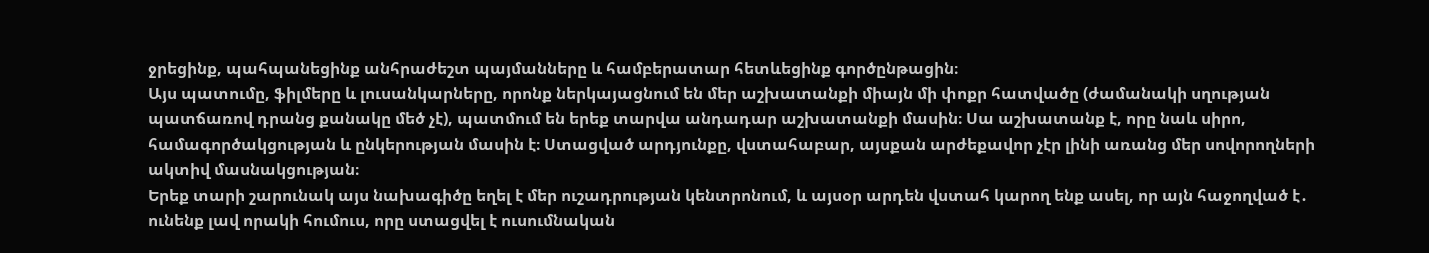ջրեցինք, պահպանեցինք անհրաժեշտ պայմանները և համբերատար հետևեցինք գործընթացին։
Այս պատումը, ֆիլմերը և լուսանկարները, որոնք ներկայացնում են մեր աշխատանքի միայն մի փոքր հատվածը (ժամանակի սղության պատճառով դրանց քանակը մեծ չէ), պատմում են երեք տարվա անդադար աշխատանքի մասին։ Սա աշխատանք է, որը նաև սիրո, համագործակցության և ընկերության մասին է։ Ստացված արդյունքը, վստահաբար, այսքան արժեքավոր չէր լինի առանց մեր սովորողների ակտիվ մասնակցության։
Երեք տարի շարունակ այս նախագիծը եղել է մեր ուշադրության կենտրոնում, և այսօր արդեն վստահ կարող ենք ասել, որ այն հաջողված է․ ունենք լավ որակի հումուս, որը ստացվել է ուսումնական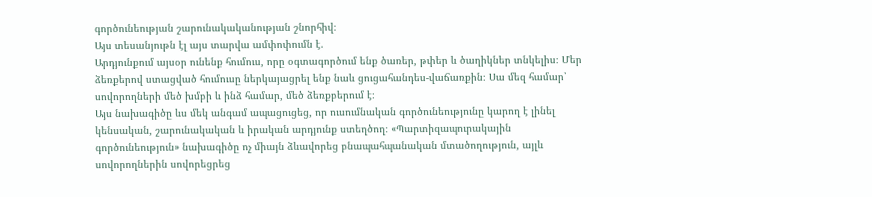գործունեության շարունակականության շնորհիվ։
Այս տեսանյութն էլ այս տարվա ամփոփումն է.
Արդյունքում այսօր ունենք հումուս, որը օգտագործում ենք ծառեր, թփեր և ծաղիկներ տնկելիս։ Մեր ձեռքերով ստացված հումուսը ներկայացրել ենք նաև ցուցահանդես-վաճառքին։ Սա մեզ համար՝ սովորողների մեծ խմբի և ինձ համար, մեծ ձեռքբերում է։
Այս նախագիծը ևս մեկ անգամ ապացուցեց, որ ուսումնական գործունեությունը կարող է լինել կենսական, շարունակական և իրական արդյունք ստեղծող։ «Պարտիզապուրակային գործունեություն» նախագիծը ոչ միայն ձևավորեց բնապահպանական մտածողություն, այլև սովորողներին սովորեցրեց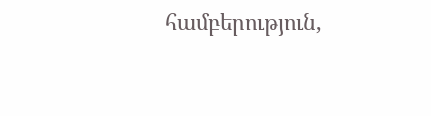համբերություն,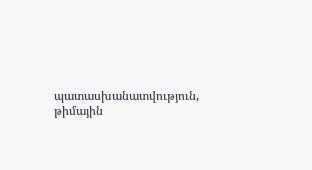պատասխանատվություն, թիմային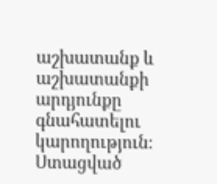աշխատանք և աշխատանքի արդյունքը գնահատելու կարողություն։ Ստացված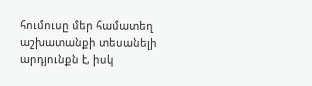հումուսը մեր համատեղ աշխատանքի տեսանելի արդյունքն է, իսկ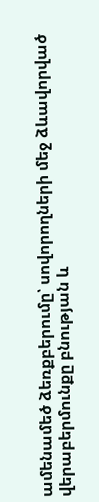ամենամեծ ձեռքբերումը՝ սովորողների մեջ ձևավորված վերաբերմունքը բնության և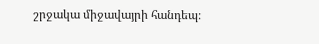շրջակա միջավայրի հանդեպ։